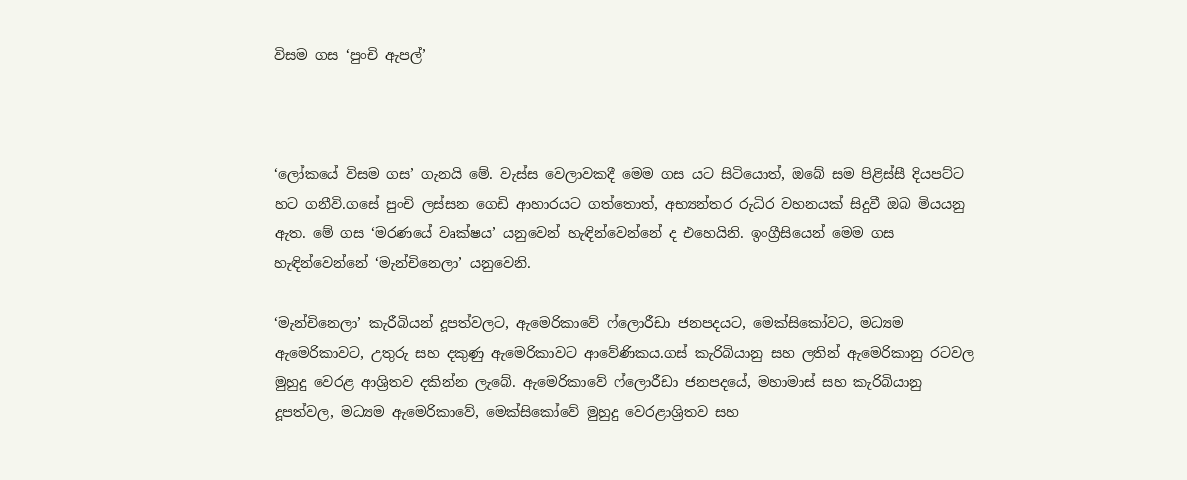විසම ගස ‘පුංචි ඇපල්’



‘ලෝකයේ විසම ගස’ ගැනයි මේ. වැස්ස වෙලාවකදී මෙම ගස යට සිටියොත්, ඔබේ සම පිළිස්සී දියපට්ට හට ගනීවි.ගසේ පුංචි ලස්සන ගෙඩි ආහාරයට ගත්තොත්, අභ්‍යන්තර රුධිර වහනයක් සිදුවී ඔබ මියයනු ඇත. මේ ගස ‘මරණයේ වෘක්ෂය’ යනුවෙන් හැඳින්වෙන්නේ ද එහෙයිනි. ඉංග්‍රීසියෙන් මෙම ගස හැඳින්වෙන්නේ ‘මැන්චිනෙලා’ යනුවෙනි.

‘මැන්චිනෙලා’ කැරීබියන් දූපත්වලට, ඇමෙරිකාවේ ෆ්ලොරීඩා ජනපදයට, මෙක්සිකෝවට, මධ්‍යම ඇමෙරිකාවට, උතුරු සහ දකුණු ඇමෙරිකාවට ආවේණිකය.ගස් කැරිබියානු සහ ලතින් ඇමෙරිකානු රටවල මුහුදු වෙරළ ආශ්‍රිතව දකින්න ලැබේ. ඇමෙරිකාවේ ෆ්ලොරීඩා ජනපදයේ, මහාමාස් සහ කැරිබියානු දූපත්වල, මධ්‍යම ඇමෙරිකාවේ, මෙක්සිකෝවේ මුහුදු වෙරළාශ්‍රිතව සහ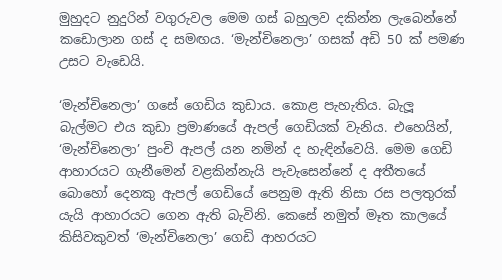මුහුදට නුදුරින් වගුරුවල මෙම ගස් බහුලව දකින්න ලැබෙන්නේ කඩොලාන ගස් ද සමඟය. ‘මැන්චිනෙලා’ ගසක් අඩි 50 ක් පමණ උසට වැඩෙයි.

‘මැන්චිනෙලා’ ගසේ ගෙඩිය කුඩාය. කොළ පැහැතිය. බැලූ බැල්මට එය කුඩා ප්‍රමාණයේ ඇපල් ගෙඩියක් වැනිය. එහෙයින්, ‘මැන්චිනෙලා’ පුංචි ඇපල් යන නමින් ද හැඳින්වෙයි. මෙම ගෙඩි ආහාරයට ගැනීමෙන් වළකින්නැයි පැවැසෙන්නේ ද අතීතයේ බොහෝ දෙනකු ඇපල් ගෙඩියේ පෙනුම ඇති නිසා රස පලතුරක් යැයි ආහාරයට ගෙන ඇති බැවිනි. කෙසේ නමුත් මෑත කාලයේ කිසිවකුවත් ‘මැන්චිනෙලා’ ගෙඩි ආහරයට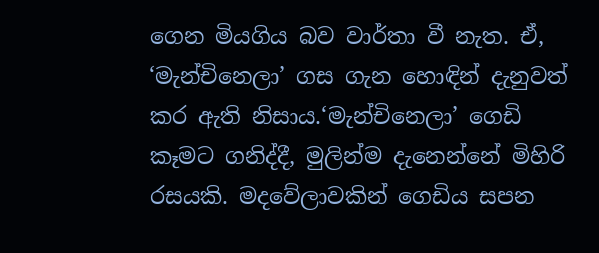ගෙන මියගිය බව වාර්තා වී නැත. ඒ, ‘මැන්චිනෙලා’ ගස ගැන හොඳින් දැනුවත් කර ඇති නිසාය.‘මැන්චිනෙලා’ ගෙඩි කෑමට ගනිද්දී, මුලින්ම දැනෙන්නේ මිහිරි රසයකි. මදවේලාවකින් ගෙඩිය සපන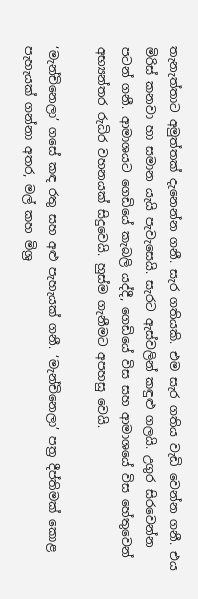තැනැත්තාට අමුත්තක් දැනෙන්න ගනී. සැර ගතියකි. එම සැර ගතිය වැඩි වෙන්න ගනී. එය මිරිස් කනවා හා සමාන යැයි පැවැසෙයි. සැරට ඇස්වලින් කඳුළු ගලයි. උගුර සිරවෙන්න පටන් ගනී. ආමාශයට ගෙඩියේ කැබලි යද්දී, ගෙඩියේ විස සහ ආමාශයේ විස හේතුවෙන් අභ්‍යන්තර රුධිර වහනයක් සිදුවෙයි. හුස්ම ගැනීමට අපහසු වෙයි.

‘මැන්චිනෙලා’ ගසේ කඳ රතු සහ අළු පැහැයක් ගනී. ‘මැන්චිනෙලා’ පත්‍ර දීප්තිමක් කොළ පැහැයක් ගන්නා අතර, මල් කහ මිශ්‍ර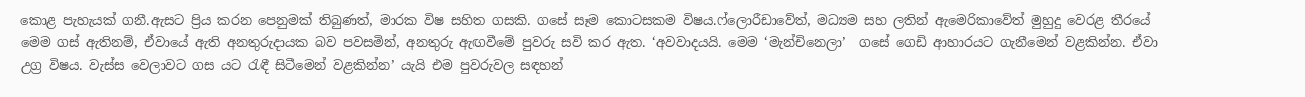කොළ පැහැයක් ගනී.ඇසට ප්‍රිය කරන පෙනුමක් තිබුණත්, මාරක විෂ සහිත ගසකි. ගසේ සෑම කොටසකම විෂය.ෆ්ලොරීඩාවේත්, මධ්‍යම සහ ලතින් ඇමෙරිකාවේත් මුහුදු වෙරළ තීරයේ මෙම ගස් ඇතිනම්, ඒවායේ ඇති අනතුරුදායක බව පවසමින්, අනතුරු ඇඟවීමේ පුවරු සවි කර ඇත. ‘අවවාදයයි. මෙම ‘මැන්චිනෙලා’  ගසේ ගෙඩි ආහාරයට ගැනීමෙන් වළකින්න. ඒවා උග්‍ර විෂය. වැස්ස වෙලාවට ගස යට රැඳී සිටීමෙන් වළකින්න’ යැයි එම පුවරුවල සඳහන්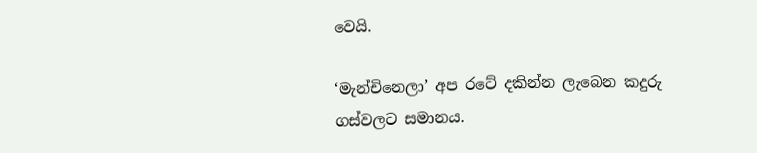වෙයි.

‘මැන්චිනෙලා’ අප රටේ දකින්න ලැබෙන කදුරු ගස්වලට සමානය.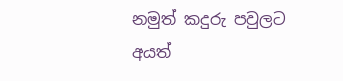නමුත් කදුරු පවුලට අයත්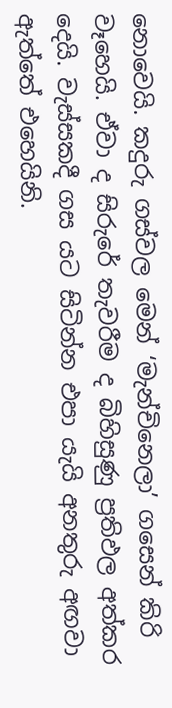නොවෙයි. කදුරු ගස්වල මෙන් ‘මැන්චිනෙලා’ ගසෙන් කිරි වෑහෙයි. ඒවා ද සිරුරේ තැවරීම ද බිහිසුණු ප්‍රතිඵල අත්කර දෙයි. වැස්සකදී ගස යට සිටින්න එපා යැයි අනතුරු අඟවා ඇත්තේ එහෙයිනි.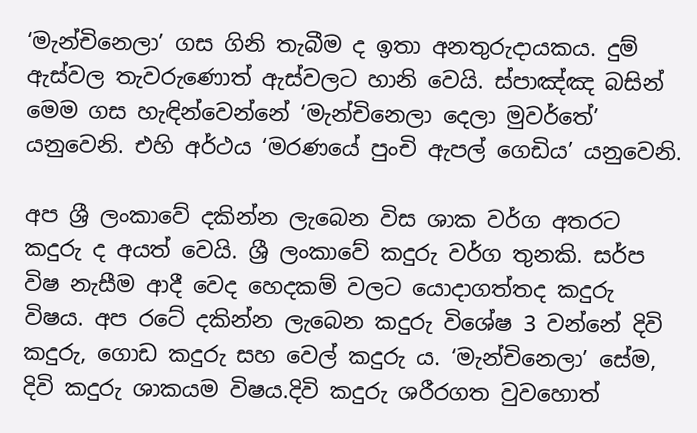‘මැන්චිනෙලා’ ගස ගිනි තැබීම ද ඉතා අනතුරුදායකය. දුම් ඇස්වල තැවරුණොත් ඇස්වලට හානි වෙයි. ස්පාඤ්ඤ බසින් මෙම ගස හැඳින්වෙන්නේ ‘මැන්චිනෙලා දෙලා මුවර්තේ’ යනුවෙනි. එහි අර්ථය ‘මරණයේ පුංචි ඇපල් ගෙඩිය’ යනුවෙනි.

අප ශ්‍රී ලංකාවේ දකින්න ලැබෙන විස ශාක වර්ග අතරට කදුරු ද අයත් වෙයි. ශ්‍රී ලංකාවේ කදුරු වර්ග තුනකි. සර්ප විෂ නැසීම ආදී වෙද හෙදකම් වලට යොදාගත්තද කදුරු විෂය. අප රටේ දකින්න ලැබෙන කදුරු විශේෂ 3 වන්නේ දිවි කදුරු, ගොඩ කදුරු සහ වෙල් කදුරු ය. ‘මැන්චිනෙලා’ සේම, දිවි කදුරු ශාකයම විෂය.දිවි කදුරු ශරීරගත වුවහොත්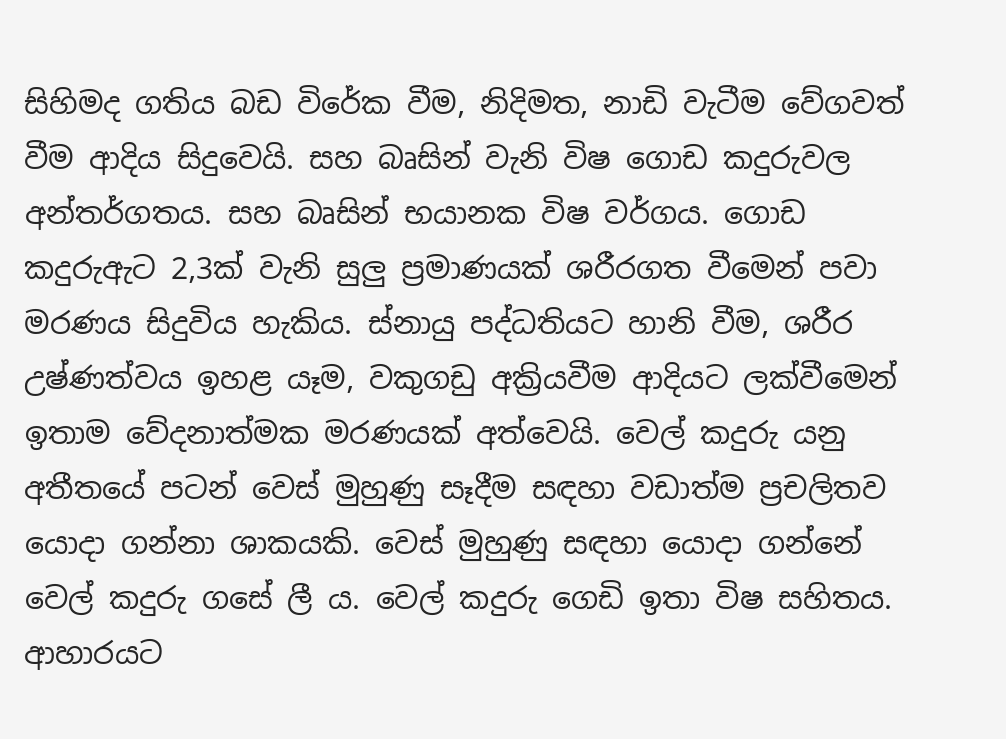සිහිමද ගතිය බඩ විරේක වීම, නිදිමත, නාඩි වැටීම වේගවත් වීම ආදිය සිදුවෙයි. සහ බෘසින් වැනි විෂ ගොඩ කදුරුවල අන්තර්ගතය. සහ බෘසින් භයානක විෂ වර්ගය. ගොඩ කදුරුඇට 2,3ක් වැනි සුලු ප්‍රමාණයක් ශරීරගත වීමෙන් පවා මරණය සිදුවිය හැකිය. ස්නායු පද්ධතියට හානි වීම, ශරීර උෂ්ණත්වය ඉහළ යෑම, වකුගඩු අක්‍රියවීම ආදියට ලක්වීමෙන් ඉතාම වේදනාත්මක මරණයක් අත්වෙයි. වෙල් කදුරු යනු අතීතයේ පටන් වෙස් මුහුණු සෑදීම සඳහා වඩාත්ම ප්‍රචලිතව යොදා ගන්නා ශාකයකි. වෙස් මුහුණු සඳහා යොදා ගන්නේ වෙල් කදුරු ගසේ ලී ය. වෙල් කදුරු ගෙඩි ඉතා විෂ සහිතය. ආහාරයට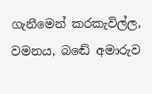ගැනීමෙන් කරකැවිල්ල, වමනය, බඬේ අමාරුව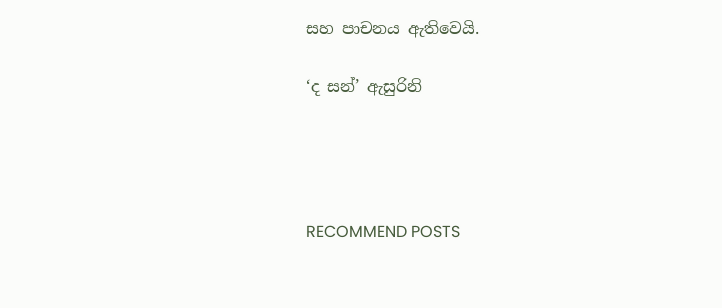සහ පාචනය ඇතිවෙයි.

‘ද සන්’ ඇසුරිනි




RECOMMEND POSTS